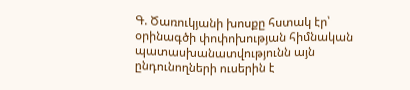Գ. Ծառուկյանի խոսքը հստակ էր՝ օրինագծի փոփոխության հիմնական պատասխանատվությունն այն ընդունողների ուսերին է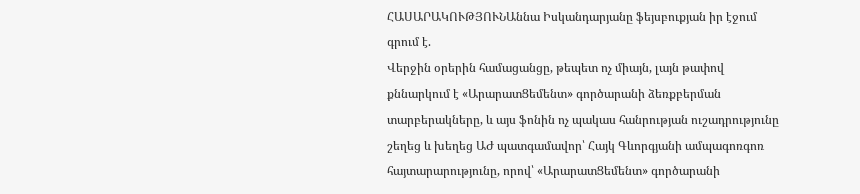ՀԱՍԱՐԱԿՈՒԹՅՈՒՆԱննա Իսկանդարյանը ֆեյսբուքյան իր էջում գրում է.
Վերջին օրերին համացանցը, թեպետ ոչ միայն, լայն թափով քննարկում է «ԱրարատՑեմենտ» գործարանի ձեռքբերման տարբերակները, և այս ֆոնին ոչ պակաս հանրության ուշադրությունը շեղեց և խեղեց ԱԺ պատգամավոր՝ Հայկ Գևորգյանի ամպագոռգոռ հայտարարությունը, որով՝ «ԱրարատՑեմենտ» գործարանի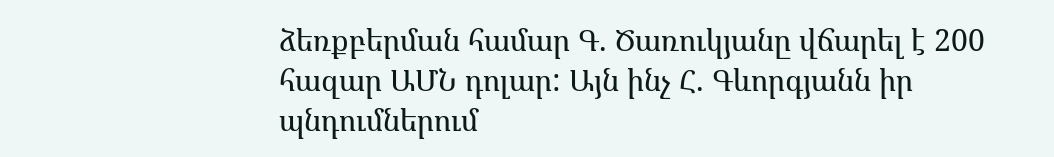ձեռքբերման համար Գ. Ծառուկյանը վճարել է 200 հազար ԱՄՆ դոլար: Այն ինչ Հ. Գևորգյանն իր պնդումներում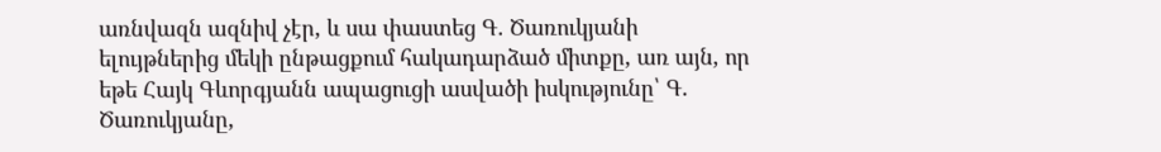առնվազն ազնիվ չէր, և սա փաստեց Գ. Ծառուկյանի ելույթներից մեկի ընթացքում հակադարձած միտքը, առ այն, որ եթե Հայկ Գևորգյանն ապացուցի ասվածի իսկությունը՝ Գ. Ծառուկյանը,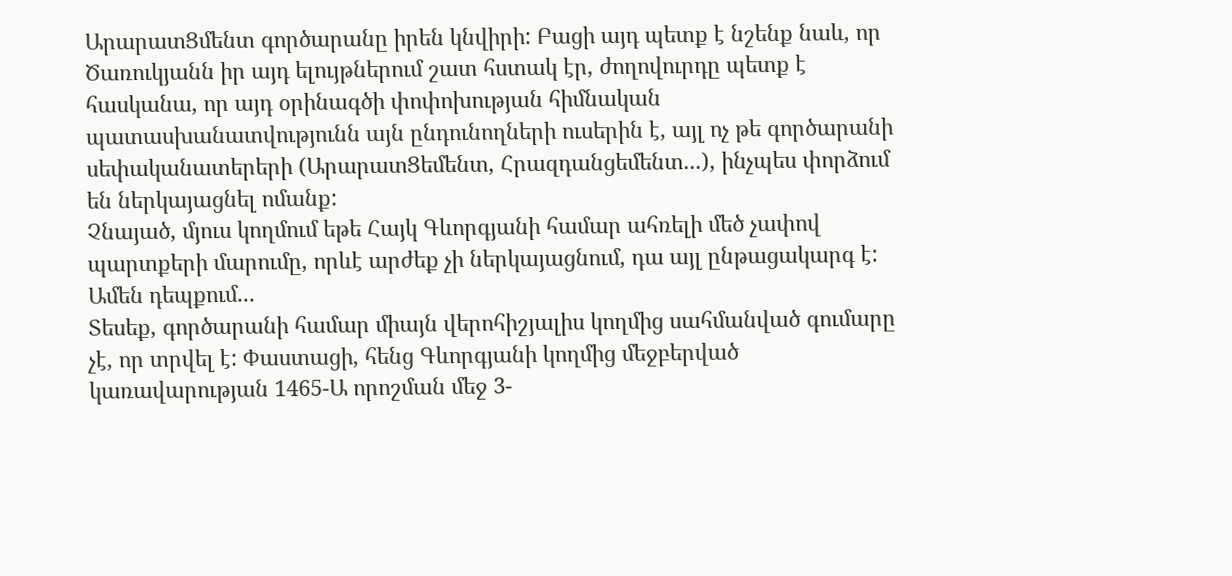ԱրարատՑմենտ գործարանը իրեն կնվիրի: Բացի այդ պետք է նշենք նաև, որ Ծառուկյանն իր այդ ելույթներում շատ հստակ էր, ժողովուրդը պետք է հասկանա, որ այդ օրինագծի փոփոխության հիմնական պատասխանատվությունն այն ընդունողների ուսերին է, այլ ոչ թե գործարանի սեփականատերերի (ԱրարատՑեմենտ, Հրազդանցեմենտ...), ինչպես փորձում են ներկայացնել ոմանք:
Չնայած, մյուս կողմում եթե Հայկ Գևորգյանի համար ահռելի մեծ չափով պարտքերի մարումը, որևէ արժեք չի ներկայացնում, դա այլ ընթացակարգ է: Ամեն դեպքում...
Տեսեք, գործարանի համար միայն վերոհիշյալիս կողմից սահմանված գումարը չէ, որ տրվել է: Փաստացի, հենց Գևորգյանի կողմից մեջբերված կառավարության 1465-Ա որոշման մեջ 3-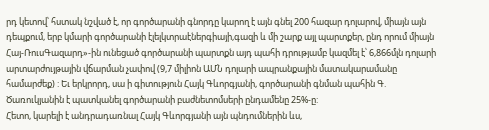րդ կետով՝ հստակ նշված է, որ գործարանի գնորդը կարող է այն գնել 200 հազար դոլարով, միայն այն դեպքում, երբ կմարի գործարանի էլելկտրաէներգիայի,գազի և մի շարք այլ պարտքեր, ընդ որում միայն Հայ-ՌուսԳազարդ»-ին ունեցած գործարանի պարտքն այդ պահի դրությամբ կազմել է՝ 6,866մլն դոլարի արտարժույթային վճարման չափով (9,7 միլիոն ԱՄՆ դոլարի ապրանքային մատակարամանը համարժեք) : Եւ երկրորդ, սա ի գիտություն Հայկ Գևորգյանի, գործարանի գնման պահին Գ. Ծառուկյանին է պատկանել գործարանի բաժնետոմսերի ընդամենը 25%-ը:
Հետո, կարելի է անդրադառնալ Հայկ Գևորգյանի այն պնդումներին ևս,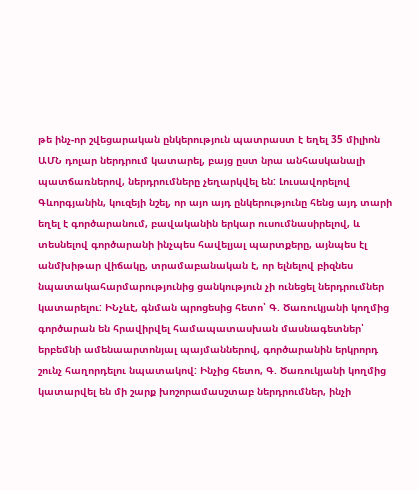թե ինչ-որ շվեցարական ընկերություն պատրաստ է եղել 35 միլիոն ԱՄՆ դոլար ներդրում կատարել, բայց ըստ նրա անհասկանալի պատճառներով, ներդրումները չեղարկվել են: Լուսավորելով Գևորգյանին, կուզեյի նշել, որ այո այդ ընկերությունը հենց այդ տարի եղել է գործարանում, բավականին երկար ուսումնասիրելով, և տեսնելով գործարանի ինչպես հավելյալ պարտքերը, այնպես էլ անմխիթար վիճակը, տրամաբանական է, որ ելնելով բիզնես նպատակահարմարությունից ցանկություն չի ունեցել ներդրումներ կատարելու: ԻՆչևէ, գնման պրոցեսից հետո՝ Գ. Ծառուկյանի կողմից գործարան են հրավիրվել համապատասխան մասնագետներ՝ երբեմնի ամենաարտոնյալ պայմաններով, գործարանին երկրորդ շունչ հաղորդելու նպատակով: Ինչից հետո, Գ. Ծառուկյանի կողմից կատարվել են մի շարք խոշորամասշտաբ ներդրումներ, ինչի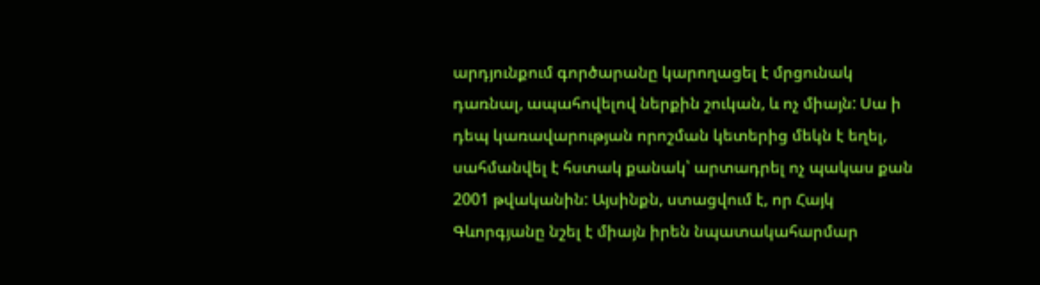արդյունքում գործարանը կարողացել է մրցունակ դառնալ, ապահովելով ներքին շուկան, և ոչ միայն: Սա ի դեպ կառավարության որոշման կետերից մեկն է եղել, սահմանվել է հստակ քանակ՝ արտադրել ոչ պակաս քան 2001 թվականին: Այսինքն, ստացվում է, որ Հայկ Գևորգյանը նշել է միայն իրեն նպատակահարմար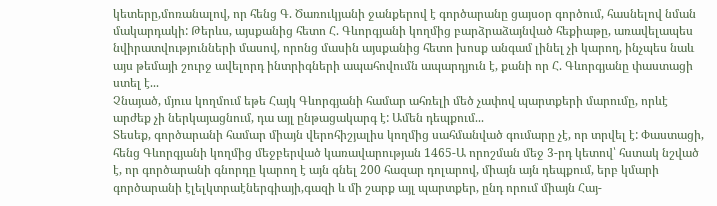կետերը,մոռանալով, որ հենց Գ. Ծառուկյանի ջանքերով է գործարանը ցայսօր գործում, հասնելով նման մակարդակի: Թերևս, այսքանից հետո Հ. Գևորգյանի կողմից բարձրաձայնված հեքիաթը, առավելապես նվիրատվությունների մասով, որոնց մասին այսքանից հետո խոսք անգամ լինել չի կարող, ինչպես նաև այս թեմայի շուրջ ավելորդ ինտրիգների ապահովումն ապարդյուն է, քանի որ Հ. Գևորգյանը փաստացի ստել է...
Չնայած, մյուս կողմում եթե Հայկ Գևորգյանի համար ահռելի մեծ չափով պարտքերի մարումը, որևէ արժեք չի ներկայացնում, դա այլ ընթացակարգ է: Ամեն դեպքում...
Տեսեք, գործարանի համար միայն վերոհիշյալիս կողմից սահմանված գումարը չէ, որ տրվել է: Փաստացի, հենց Գևորգյանի կողմից մեջբերված կառավարության 1465-Ա որոշման մեջ 3-րդ կետով՝ հստակ նշված է, որ գործարանի գնորդը կարող է այն գնել 200 հազար դոլարով, միայն այն դեպքում, երբ կմարի գործարանի էլելկտրաէներգիայի,գազի և մի շարք այլ պարտքեր, ընդ որում միայն Հայ-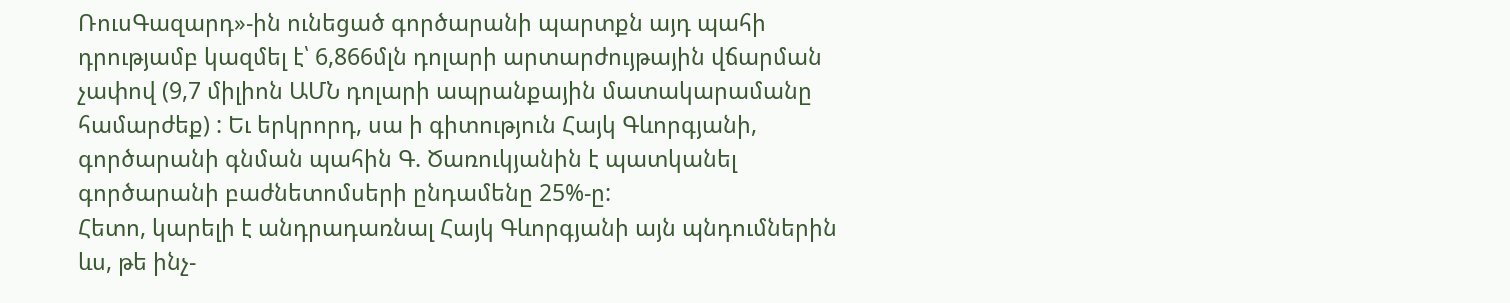ՌուսԳազարդ»-ին ունեցած գործարանի պարտքն այդ պահի դրությամբ կազմել է՝ 6,866մլն դոլարի արտարժույթային վճարման չափով (9,7 միլիոն ԱՄՆ դոլարի ապրանքային մատակարամանը համարժեք) : Եւ երկրորդ, սա ի գիտություն Հայկ Գևորգյանի, գործարանի գնման պահին Գ. Ծառուկյանին է պատկանել գործարանի բաժնետոմսերի ընդամենը 25%-ը:
Հետո, կարելի է անդրադառնալ Հայկ Գևորգյանի այն պնդումներին ևս, թե ինչ-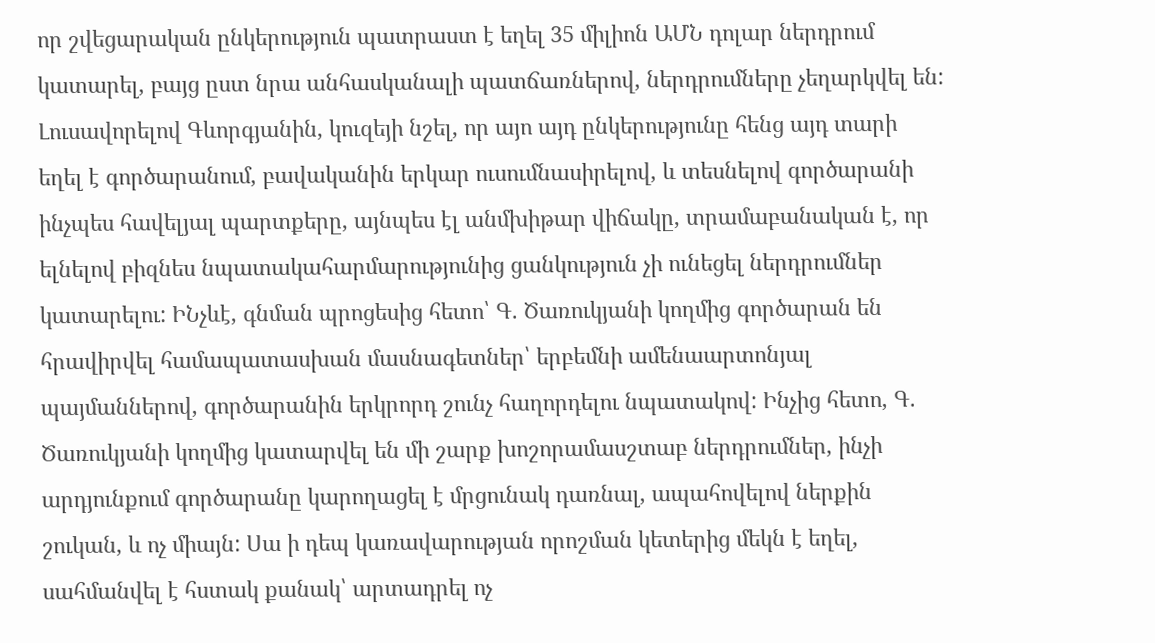որ շվեցարական ընկերություն պատրաստ է եղել 35 միլիոն ԱՄՆ դոլար ներդրում կատարել, բայց ըստ նրա անհասկանալի պատճառներով, ներդրումները չեղարկվել են: Լուսավորելով Գևորգյանին, կուզեյի նշել, որ այո այդ ընկերությունը հենց այդ տարի եղել է գործարանում, բավականին երկար ուսումնասիրելով, և տեսնելով գործարանի ինչպես հավելյալ պարտքերը, այնպես էլ անմխիթար վիճակը, տրամաբանական է, որ ելնելով բիզնես նպատակահարմարությունից ցանկություն չի ունեցել ներդրումներ կատարելու: ԻՆչևէ, գնման պրոցեսից հետո՝ Գ. Ծառուկյանի կողմից գործարան են հրավիրվել համապատասխան մասնագետներ՝ երբեմնի ամենաարտոնյալ պայմաններով, գործարանին երկրորդ շունչ հաղորդելու նպատակով: Ինչից հետո, Գ. Ծառուկյանի կողմից կատարվել են մի շարք խոշորամասշտաբ ներդրումներ, ինչի արդյունքում գործարանը կարողացել է մրցունակ դառնալ, ապահովելով ներքին շուկան, և ոչ միայն: Սա ի դեպ կառավարության որոշման կետերից մեկն է եղել, սահմանվել է հստակ քանակ՝ արտադրել ոչ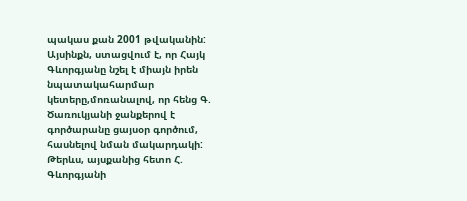պակաս քան 2001 թվականին: Այսինքն, ստացվում է, որ Հայկ Գևորգյանը նշել է միայն իրեն նպատակահարմար կետերը,մոռանալով, որ հենց Գ. Ծառուկյանի ջանքերով է գործարանը ցայսօր գործում, հասնելով նման մակարդակի: Թերևս, այսքանից հետո Հ. Գևորգյանի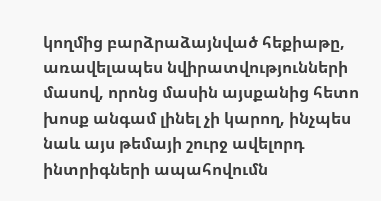կողմից բարձրաձայնված հեքիաթը, առավելապես նվիրատվությունների մասով, որոնց մասին այսքանից հետո խոսք անգամ լինել չի կարող, ինչպես նաև այս թեմայի շուրջ ավելորդ ինտրիգների ապահովումն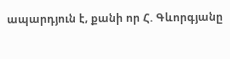ապարդյուն է, քանի որ Հ. Գևորգյանը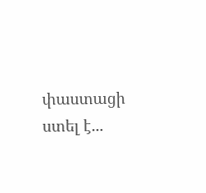փաստացի ստել է...